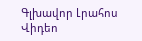Գլխավոր Լրահոս Վիդեո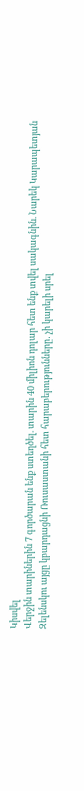Կիսվել
Վերջին տարիներին 7 գործարան ենք ստեղծել. տարին 40 միլիոն դոլար հետ ենք տվել սակագնին. Նարեկ Կարապետյան Զելենսկու այցը կբարդացնի Ռուսաստանի հետ հարաբերությունները․ չի կարելի սրել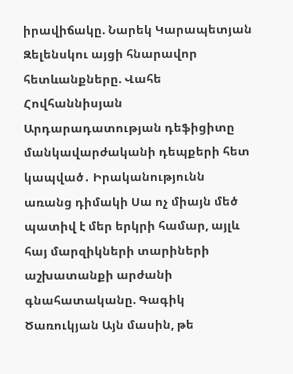իրավիճակը. Նարեկ Կարապետյան Զելենսկու այցի հնարավոր հետևանքները. Վահե Հովհաննիսյան Արդարադատության դեֆիցիտը մանկավարժականի դեպքերի հետ կապված․ Իրականությունն առանց դիմակի Սա ոչ միայն մեծ պատիվ է մեր երկրի համար, այլև հայ մարզիկների տարիների աշխատանքի արժանի գնահատականը. Գագիկ Ծառուկյան Այն մասին, թե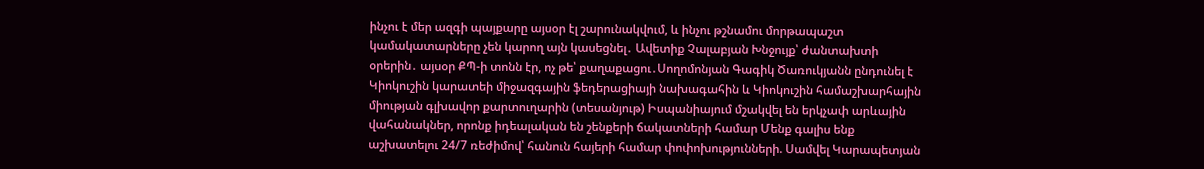ինչու է մեր ազգի պայքարը այսօր էլ շարունակվում, և ինչու թշնամու մորթապաշտ կամակատարները չեն կարող այն կասեցնել․ Ավետիք Չալաբյան Խնջույք՝ ժանտախտի օրերին․ այսօր ՔՊ-ի տոնն էր, ոչ թե՝ քաղաքացու․Սողոմոնյան Գագիկ Ծառուկյանն ընդունել է Կիոկուշին կարատեի միջազգային ֆեդերացիայի նախագահին և Կիոկուշին համաշխարհային միության գլխավոր քարտուղարին (տեսանյութ) Իսպանիայում մշակվել են երկչափ արևային վահանակներ, որոնք իդեալական են շենքերի ճակատների համար Մենք գալիս ենք աշխատելու 24/7 ռեժիմով՝ հանուն հայերի համար փոփոխությունների. Սամվել Կարապետյան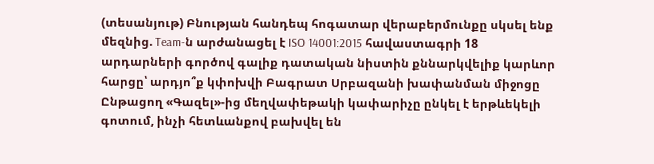(տեսանյութ) Բնության հանդեպ հոգատար վերաբերմունքը սկսել ենք մեզնից. Team-ն արժանացել է ISO 14001:2015 հավաստագրի 18 արդարների գործով գալիք դատական նիստին քննարկվելիք կարևոր հարցը՝ արդյո՞ք կփոխվի Բագրատ Սրբազանի խափանման միջոցը
Ընթացող «Գազել»-ից մեղվափեթակի կափարիչը ընկել է երթևեկելի գոտում, ինչի հետևանքով բախվել են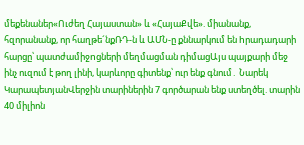մեքենաներ«Ուժեղ Հայաստան» և «ՀայաՔվե». միանանք, հզորանանք, որ հաղթե´նքՌԴ-ն և ԱՄՆ-ը քննարկում են hրադադարի հարցը՝ պատժամիջnցների մեղմացման դիմացԱյս պայքարի մեջ ինչ ուզում է թող լինի, կարևորը գիտենք՝ ուր ենք գնում․ Նարեկ ԿարապետյանՎերջին տարիներին 7 գործարան ենք ստեղծել. տարին 40 միլիոն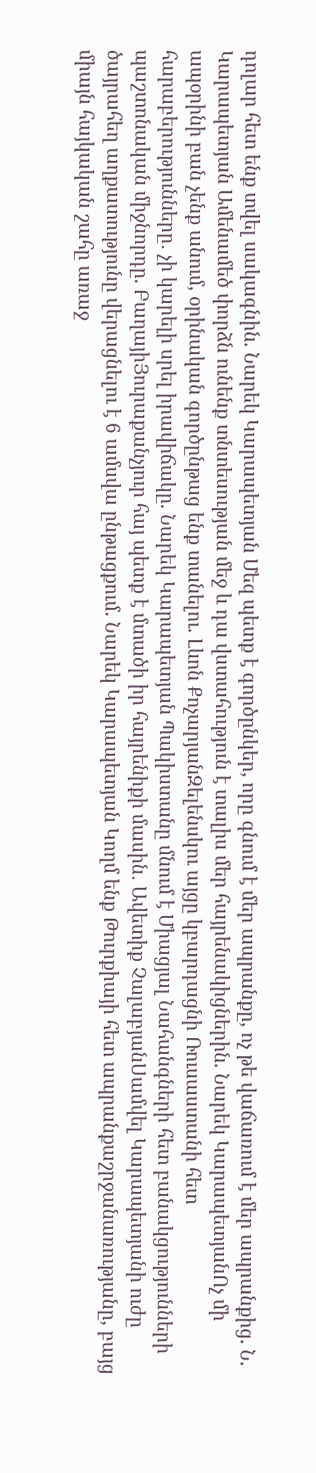դոլար հետ ենք տվել սակագնին. Նարեկ Կարապետյան Մեզ պետք է գործընկեր, որը գնում է մեր ապրանքը, ոչ թե վաճառում է մեր ապրանքից. Ն. Կարապետյան Ամենամեծ փորձն ունենք տնտեսության մեջ և դա վստահություն է տալիս մեր հայրենակիցներին. Նարեկ ԿարապետյանՈչ մի ապօրինի բան չենք անում, օրինական գործընթաց ենք տանելու. Լևոն ՔոչարյանԶելենսկու այցը կբարդացնի Ռուսաստանի հետ հարաբերությունները․ չի կարելի սրել իրավիճակը. Նարեկ Կարապետյան Պակիստանը մնում է Միացյալ Նահանգների հետ բանակցությունների պաշտոնական միջնորդը. ԲաղայիՅուրաքանչյուր հայ պետք է մտածի իր հայրենիքի մասին․ Ավետիք ՉալաբյանՍամվել Կարապետյանի ուժը ծայրահեղ աղքատությունը վերացնելու է 6 ամսվա ընթացքում. Նարեկ Կարապետյան Կողմ ենք Թուրքիայի հետ ապրանքաշրջանառությանը, բայց միայն հայկական շահը առաջ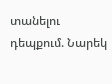տանելու դեպքում. Նարեկ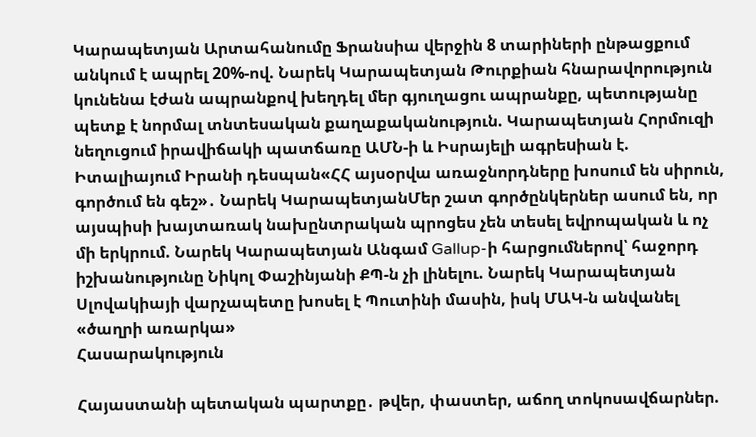Կարապետյան Արտահանումը Ֆրանսիա վերջին 8 տարիների ընթացքում անկում է ապրել 20%-ով. Նարեկ Կարապետյան Թուրքիան հնարավորություն կունենա էժան ապրանքով խեղդել մեր գյուղացու ապրանքը, պետությանը պետք է նորմալ տնտեսական քաղաքականություն. Կարապետյան Հորմուզի նեղուցում իրավիճակի պատճառը ԱՄՆ-ի և Իսրայելի ագրեuիան է. Իտալիայում Իրանի դեսպան«ՀՀ այսօրվա առաջնորդները խոսում են սիրուն, գործում են գեշ»․ Նարեկ ԿարապետյանՄեր շատ գործընկերներ ասում են, որ այսպիսի խայտառակ նախընտրական պրոցես չեն տեսել եվրոպական և ոչ մի երկրում. Նարեկ Կարապետյան Անգամ Gallup-ի հարցումներով՝ հաջորդ իշխանությունը Նիկոլ Փաշինյանի ՔՊ-ն չի լինելու. Նարեկ Կարապետյան Սլովակիայի վարչապետը խոսել է Պուտինի մասին, իսկ ՄԱԿ-ն անվանել «ծաղրի առարկա»
Հասարակություն

Հայաստանի պետական պարտքը․ թվեր, փաստեր, աճող տոկոսավճարներ.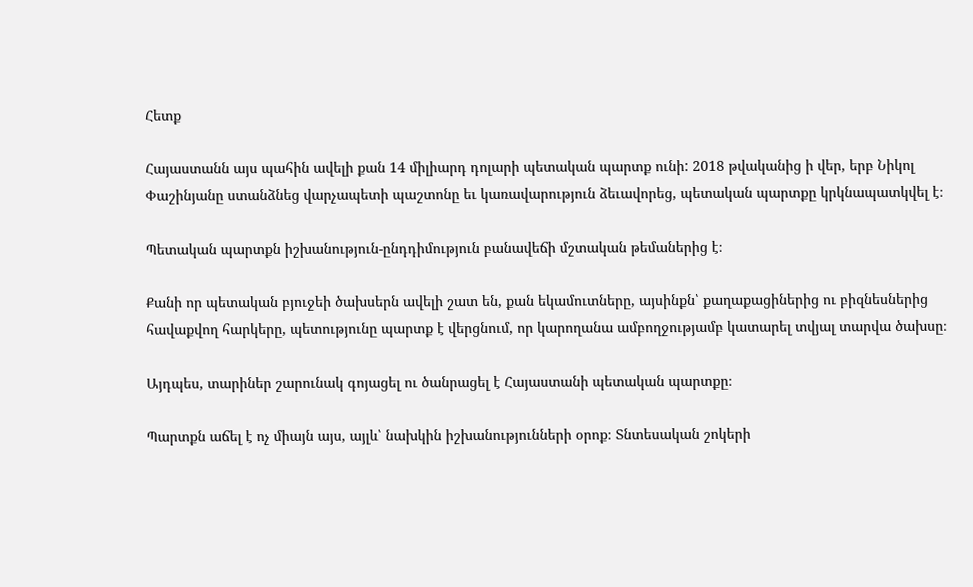Հետք

Հայաստանն այս պահին ավելի քան 14 միլիարդ դոլարի պետական պարտք ունի: 2018 թվականից ի վեր, երբ Նիկոլ Փաշինյանը ստանձնեց վարչապետի պաշտոնը եւ կառավարություն ձեւավորեց, պետական պարտքը կրկնապատկվել է։

Պետական պարտքն իշխանություն-ընդդիմություն բանավեճի մշտական թեմաներից է։

Քանի որ պետական բյուջեի ծախսերն ավելի շատ են, քան եկամուտները, այսինքն՝ քաղաքացիներից ու բիզնեսներից հավաքվող հարկերը, պետությունը պարտք է վերցնում, որ կարողանա ամբողջությամբ կատարել տվյալ տարվա ծախսը։

Այդպես, տարիներ շարունակ գոյացել ու ծանրացել է Հայաստանի պետական պարտքը։

Պարտքն աճել է ոչ միայն այս, այլև՝ նախկին իշխանությունների օրոք։ Տնտեսական շոկերի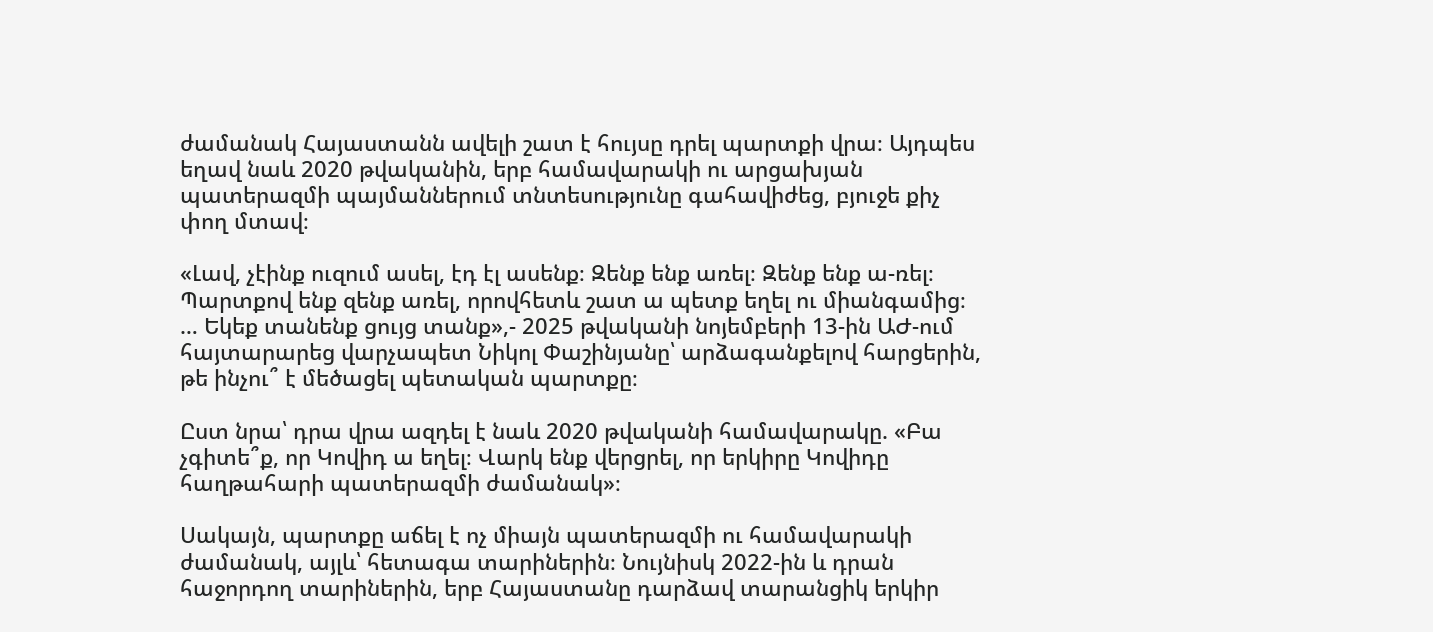ժամանակ Հայաստանն ավելի շատ է հույսը դրել պարտքի վրա։ Այդպես եղավ նաև 2020 թվականին, երբ համավարակի ու արցախյան պատերազմի պայմաններում տնտեսությունը գահավիժեց, բյուջե քիչ փող մտավ։

«Լավ, չէինք ուզում ասել, էդ էլ ասենք։ Զենք ենք առել։ Զենք ենք ա-ռել։ Պարտքով ենք զենք առել, որովհետև շատ ա պետք եղել ու միանգամից։ … Եկեք տանենք ցույց տանք»,- 2025 թվականի նոյեմբերի 13-ին ԱԺ-ում հայտարարեց վարչապետ Նիկոլ Փաշինյանը՝ արձագանքելով հարցերին, թե ինչու՞ է մեծացել պետական պարտքը։

Ըստ նրա՝ դրա վրա ազդել է նաև 2020 թվականի համավարակը. «Բա չգիտե՞ք, որ Կովիդ ա եղել։ Վարկ ենք վերցրել, որ երկիրը Կովիդը հաղթահարի պատերազմի ժամանակ»։

Սակայն, պարտքը աճել է ոչ միայն պատերազմի ու համավարակի ժամանակ, այլև՝ հետագա տարիներին։ Նույնիսկ 2022-ին և դրան հաջորդող տարիներին, երբ Հայաստանը դարձավ տարանցիկ երկիր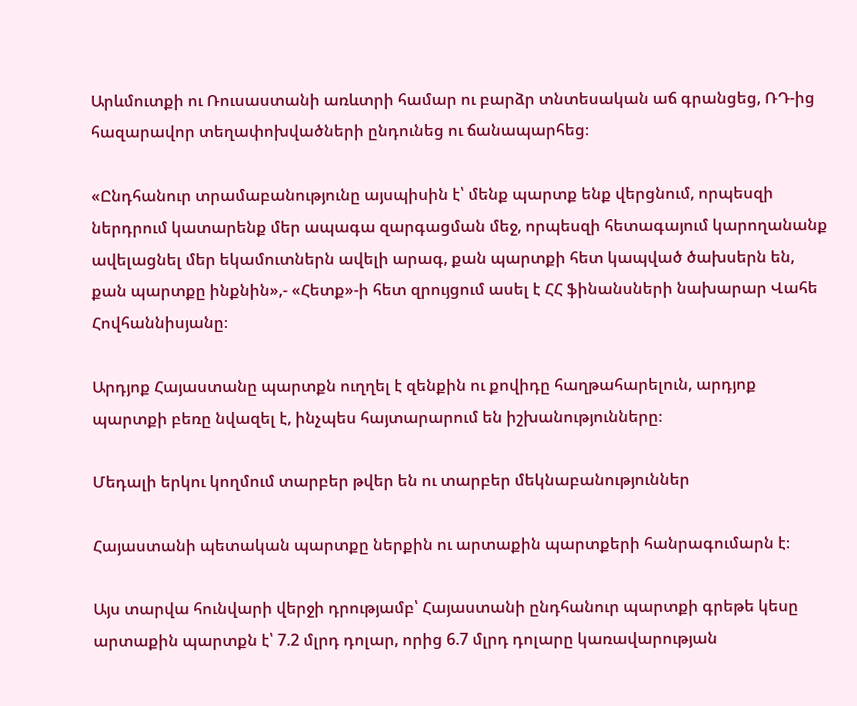Արևմուտքի ու Ռուսաստանի առևտրի համար ու բարձր տնտեսական աճ գրանցեց, ՌԴ-ից հազարավոր տեղափոխվածների ընդունեց ու ճանապարհեց։

«Ընդհանուր տրամաբանությունը այսպիսին է՝ մենք պարտք ենք վերցնում, որպեսզի ներդրում կատարենք մեր ապագա զարգացման մեջ, որպեսզի հետագայում կարողանանք ավելացնել մեր եկամուտներն ավելի արագ, քան պարտքի հետ կապված ծախսերն են, քան պարտքը ինքնին»,- «Հետք»-ի հետ զրույցում ասել է ՀՀ ֆինանսների նախարար Վահե Հովհաննիսյանը։

Արդյոք Հայաստանը պարտքն ուղղել է զենքին ու քովիդը հաղթահարելուն, արդյոք պարտքի բեռը նվազել է, ինչպես հայտարարում են իշխանությունները։

Մեդալի երկու կողմում տարբեր թվեր են ու տարբեր մեկնաբանություններ

Հայաստանի պետական պարտքը ներքին ու արտաքին պարտքերի հանրագումարն է։

Այս տարվա հունվարի վերջի դրությամբ՝ Հայաստանի ընդհանուր պարտքի գրեթե կեսը արտաքին պարտքն է՝ 7.2 մլրդ դոլար, որից 6.7 մլրդ դոլարը կառավարության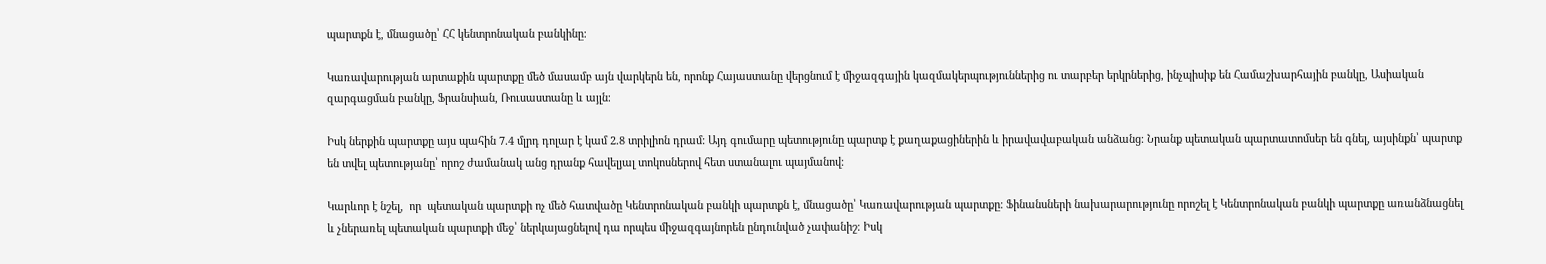պարտքն է, մնացածը՝ ՀՀ կենտրոնական բանկինը։

Կառավարության արտաքին պարտքը մեծ մասամբ այն վարկերն են, որոնք Հայաստանը վերցնում է միջազգային կազմակերպություններից ու տարբեր երկրներից, ինչպիսիք են Համաշխարհային բանկը, Ասիական զարգացման բանկը, Ֆրանսիան, Ռուսաստանը և այլն։

Իսկ ներքին պարտքը այս պահին 7.4 մլրդ դոլար է կամ 2.8 տրիլիոն դրամ: Այդ գումարը պետությունը պարտք է քաղաքացիներին և իրավավաբական անձանց։ Նրանք պետական պարտատոմսեր են գնել, այսինքն՝ պարտք են տվել պետությանը՝ որոշ ժամանակ անց դրանք հավելյալ տոկոսներով հետ ստանալու պայմանով։

Կարևոր է նշել,  որ  պետական պարտքի ոչ մեծ հատվածը Կենտրոնական բանկի պարտքն է, մնացածը՝ Կառավարության պարտքը։ Ֆինանսների նախարարությունը որոշել է Կենտրոնական բանկի պարտքը առանձնացնել և չներառել պետական պարտքի մեջ՝ ներկայացնելով դա որպես միջազգայնորեն ընդունված չափանիշ։ Իսկ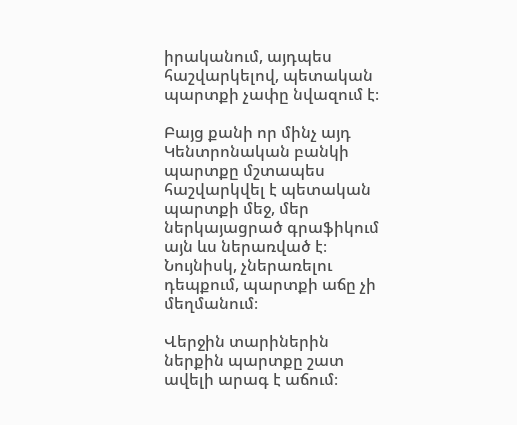իրականում, այդպես հաշվարկելով, պետական պարտքի չափը նվազում է։

Բայց քանի որ մինչ այդ Կենտրոնական բանկի պարտքը մշտապես հաշվարկվել է պետական պարտքի մեջ, մեր ներկայացրած գրաֆիկում այն ևս ներառված է։ Նույնիսկ, չներառելու դեպքում, պարտքի աճը չի մեղմանում։

Վերջին տարիներին ներքին պարտքը շատ ավելի արագ է աճում։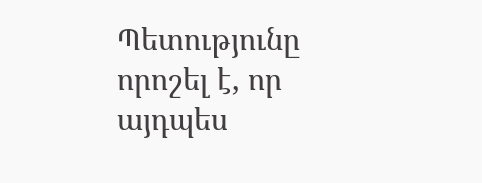Պետությունը որոշել է, որ այդպես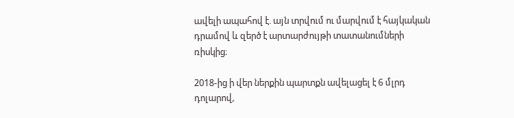ավելի ապահով է. այն տրվում ու մարվում է հայկական դրամով և զերծ է արտարժույթի տատանումների ռիսկից։

2018-ից ի վեր ներքին պարտքն ավելացել է 6 մլրդ դոլարով,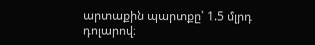արտաքին պարտքը՝ 1.5 մլրդ դոլարով։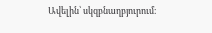Ավելին՝ սկզբնաղբյուրում։